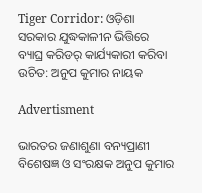Tiger Corridor: ଓଡ଼ିଶା ସରକାର ଯୁଦ୍ଧକାଳୀନ ଭିତ୍ତିରେ ବ୍ୟାଘ୍ର କରିଡର୍ କାର୍ଯ୍ୟକାରୀ କରିବା ଉଚିତ: ଅନୁପ କୁମାର ନାୟକ

Advertisment

ଭାରତର ଜଣାଶୁଣା ବନ୍ୟପ୍ରାଣୀ ବିଶେଷଜ୍ଞ ଓ ସଂରକ୍ଷକ ଅନୁପ କୁମାର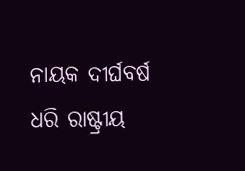ନାୟକ ଦୀର୍ଘବର୍ଷ ଧରି ରାଷ୍ଟ୍ରୀୟ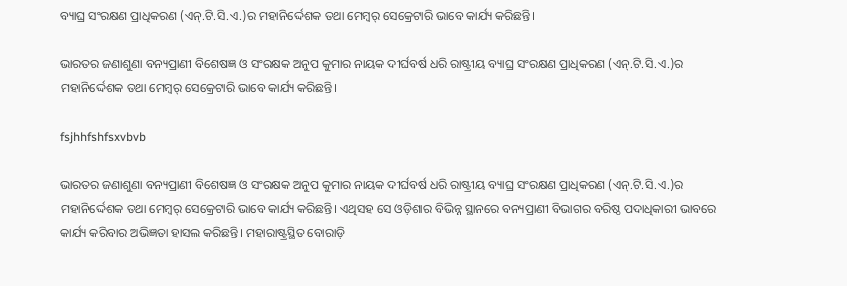ବ୍ୟାଘ୍ର ସଂରକ୍ଷଣ ପ୍ରାଧିକରଣ (ଏନ୍‌.ଟି.ସି.ଏ.)ର ମହାନିର୍ଦ୍ଦେଶକ ତଥା ମେମ୍ବର୍ ସେକ୍ରେଟାରି ଭାବେ କାର୍ଯ୍ୟ କରିଛନ୍ତି।

ଭାରତର ଜଣାଶୁଣା ବନ୍ୟପ୍ରାଣୀ ବିଶେଷଜ୍ଞ ଓ ସଂରକ୍ଷକ ଅନୁପ କୁମାର ନାୟକ ଦୀର୍ଘବର୍ଷ ଧରି ରାଷ୍ଟ୍ରୀୟ ବ୍ୟାଘ୍ର ସଂରକ୍ଷଣ ପ୍ରାଧିକରଣ (ଏନ୍‌.ଟି.ସି.ଏ.)ର ମହାନିର୍ଦ୍ଦେଶକ ତଥା ମେମ୍ବର୍ ସେକ୍ରେଟାରି ଭାବେ କାର୍ଯ୍ୟ କରିଛନ୍ତି।

fsjhhfshfsxvbvb

ଭାରତର ଜଣାଶୁଣା ବନ୍ୟପ୍ରାଣୀ ବିଶେଷଜ୍ଞ ଓ ସଂରକ୍ଷକ ଅନୁପ କୁମାର ନାୟକ ଦୀର୍ଘବର୍ଷ ଧରି ରାଷ୍ଟ୍ରୀୟ ବ୍ୟାଘ୍ର ସଂରକ୍ଷଣ ପ୍ରାଧିକରଣ (ଏନ୍‌.ଟି.ସି.ଏ.)ର ମହାନିର୍ଦ୍ଦେଶକ ତଥା ମେମ୍ବର୍ ସେକ୍ରେଟାରି ଭାବେ କାର୍ଯ୍ୟ କରିଛନ୍ତି। ଏଥିସହ ସେ ଓଡ଼ିଶାର ବିଭିନ୍ନ ସ୍ଥାନରେ ବନ୍ୟପ୍ରାଣୀ ବିଭାଗର ବରିଷ୍ଠ ପଦାଧିକାରୀ ଭାବରେ କାର୍ଯ୍ୟ କରିବାର ଅଭିଜ୍ଞତା ହାସଲ କରିଛନ୍ତି। ମହାରାଷ୍ଟ୍ରସ୍ଥିତ ବୋରାଡ଼ି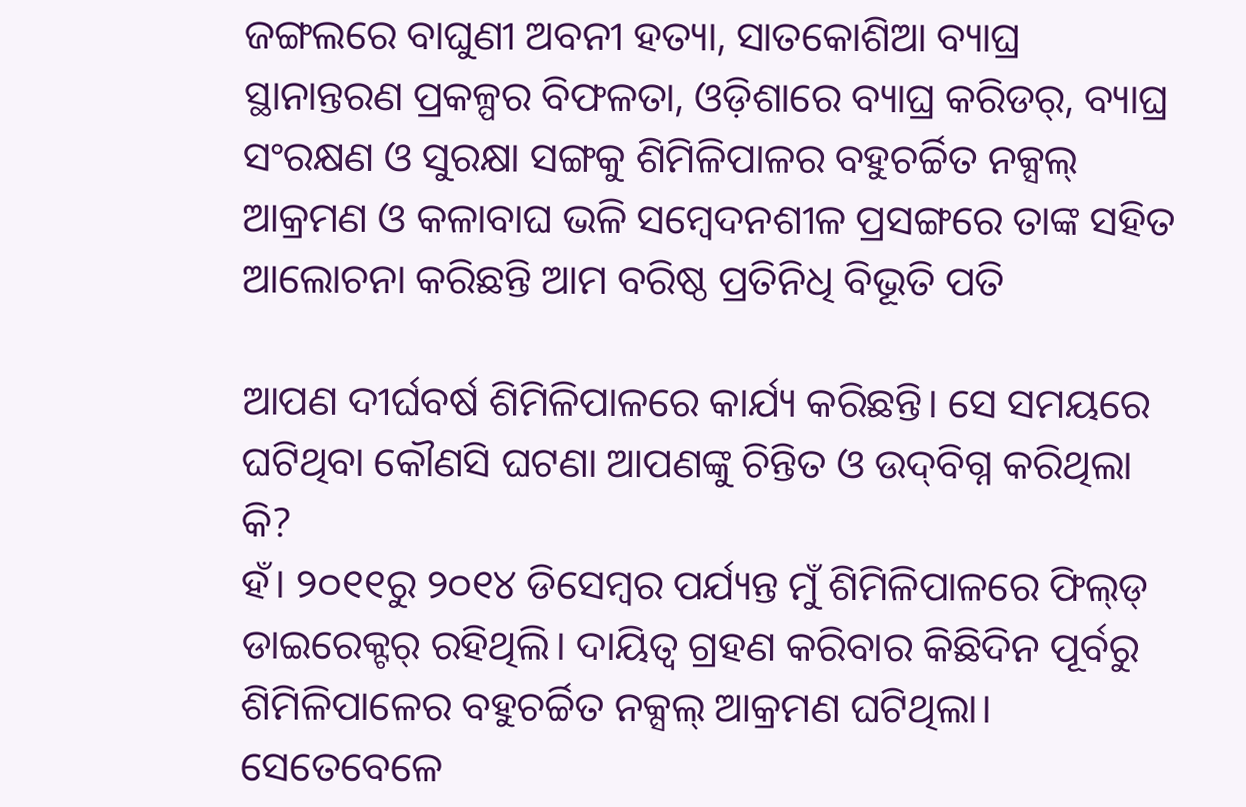ଜଙ୍ଗଲରେ ବାଘୁଣୀ ଅବନୀ ହତ୍ୟା, ସାତକୋଶିଆ ବ୍ୟାଘ୍ର ସ୍ଥାନାନ୍ତରଣ ପ୍ରକଳ୍ପର ବିଫଳତା, ଓଡ଼ିଶାରେ ବ୍ୟାଘ୍ର କରିଡର୍, ବ୍ୟାଘ୍ର ସଂରକ୍ଷଣ ଓ ସୁରକ୍ଷା ସଙ୍ଗକୁ ଶିମିଳିପାଳର ବହୁଚର୍ଚ୍ଚିତ ନକ୍ସଲ୍ ଆକ୍ରମଣ ଓ କଳାବାଘ ଭଳି ସମ୍ବେଦନଶୀଳ ପ୍ରସଙ୍ଗରେ ତାଙ୍କ ସହିତ ଆଲୋଚନା କରିଛନ୍ତି ଆମ ବରିଷ୍ଠ ପ୍ରତିନିଧି ବିଭୂତି ପତି

ଆପଣ ଦୀର୍ଘବର୍ଷ ଶିମିଳିପାଳରେ କାର୍ଯ୍ୟ କରିଛନ୍ତି। ସେ ସମୟରେ ଘଟିଥିବା କୌଣସି ଘଟଣା ଆପଣଙ୍କୁ ଚିନ୍ତିତ ଓ ଉଦ୍‌ବିଗ୍ନ କରିଥିଲା କି?
ହଁ। ୨୦୧୧ରୁ ୨୦୧୪ ଡିସେମ୍ବର ପର୍ଯ୍ୟନ୍ତ ମୁଁ ଶିମିଳିପାଳରେ ‌ଫିଲ୍‌ଡ୍‌ ଡାଇରେକ୍ଟର୍‌ ରହିଥିଲି। ଦାୟିତ୍ବ ଗ୍ରହଣ କରିବାର କିଛିଦିନ ପୂର୍ବରୁ ଶିମିଳିପାଳ‌େର ବହୁଚର୍ଚ୍ଚିତ ନକ୍ସଲ୍‌ ଆକ୍ରମଣ ଘଟିଥିଲା। ସେତେବେଳେ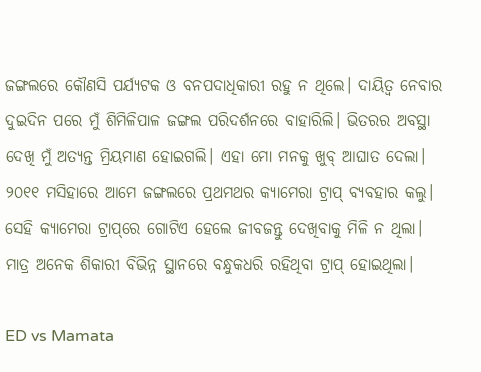ଜଙ୍ଗଲରେ କୌଣସି ପର୍ଯ୍ୟଟକ ଓ ବନପଦାଧିକାରୀ ରହୁ ନ ଥିଲେ। ଦାୟିତ୍ବ ନେବାର ଦୁଇଦିନ ପରେ ମୁଁ ଶିମିଳିପାଳ ଜଙ୍ଗଲ ପରିଦର୍ଶନରେ ବାହାରିଲି। ଭିତରର ଅବସ୍ଥା ଦେଖି ମୁଁ ଅତ୍ୟନ୍ତ ମ୍ରିୟମାଣ ହୋଇଗଲି। ଏହା ମୋ ମନକୁ ଖୁବ୍‌ ଆଘାତ ଦେଲା। ୨୦୧୧ ମସିହାରେ ଆମେ ଜଙ୍ଗଲରେ ପ୍ରଥମଥର କ୍ୟାମେରା ଟ୍ରାପ୍‌ ବ୍ୟବହାର କଲୁ। ସେହି କ୍ୟାମେରା ଟ୍ରାପ୍‌ରେ ଗୋଟିଏ ହେଲେ ଜୀବଜନ୍ତୁ ଦେଖିବାକୁ ମିଳି ନ ଥିଲା। ମାତ୍ର ଅନେକ ଶିକାରୀ ବିଭିନ୍ନ ସ୍ଥାନରେ ବନ୍ଧୁକଧରି ରହିଥିବା ଟ୍ରାପ୍ ହୋଇଥିଲା।

ED vs Mamata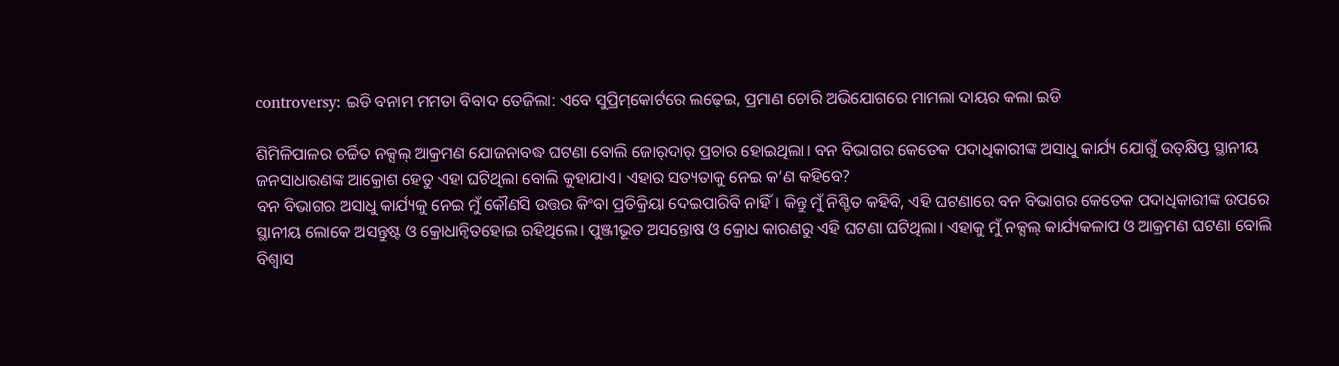controversy: ଇଡି ବନାମ ମମତା ବିବାଦ ତେଜିଲା: ଏବେ ସୁପ୍ରିମ୍‌କୋର୍ଟରେ ଲଢ଼େଇ, ପ୍ରମାଣ ଚୋରି ଅଭିଯୋଗରେ ମାମଲା ଦାୟର କଲା ଇଡି

ଶିମିଳିପାଳର ଚର୍ଚ୍ଚିତ ନକ୍ସଲ୍‌ ଆକ୍ରମଣ ଯୋଜନାବଦ୍ଧ ଘଟଣା ବୋଲି ଜୋର୍‌ଦାର୍‌ ପ୍ରଚାର ହୋଇଥିଲା। ବନ ବିଭାଗର କେତେକ ପଦାଧିକାରୀଙ୍କ ଅସାଧୁ କାର୍ଯ୍ୟ ଯୋଗୁଁ ଉତ୍‌କ୍ଷିପ୍ତ ସ୍ଥାନୀୟ ଜନସାଧାରଣଙ୍କ ଆକ୍ରୋଶ ହେତୁ ଏହା ଘଟିଥିଲା ବୋଲି କୁହାଯାଏ। ଏହାର ସତ୍ୟତାକୁ ନେଇ କ’ଣ କହିବେ?
ବନ ବିଭାଗର ଅସାଧୁ କାର୍ଯ୍ୟକୁ ନେଇ ମୁଁ କୌଣସି ଉତ୍ତର ‌କିଂବା ପ୍ରତିକ୍ରିୟା ଦେଇପାରିବି ନାହିଁ। କିନ୍ତୁ ମୁଁ ନିଶ୍ଚିତ କହିବି, ଏହି ଘଟଣାରେ ବନ ବିଭାଗର କେତେକ ପଦାଧିକାରୀଙ୍କ ଉପରେ ସ୍ଥାନୀୟ ଲୋକେ ଅସନ୍ତୁଷ୍ଟ ଓ କ୍ରୋଧାନ୍ବିତହୋଇ ରହିଥିଲେ। ପୁଞ୍ଜୀଭୂତ ଅସନ୍ତୋଷ ଓ କ୍ରୋଧ କାରଣରୁ ଏହି ଘଟଣା ଘଟିଥିଲା। ଏହାକୁ ମୁଁ ନକ୍ସଲ୍‌ କାର୍ଯ୍ୟକଳାପ ଓ ଆକ୍ରମଣ ଘଟଣା ବୋଲି ବିଶ୍ବାସ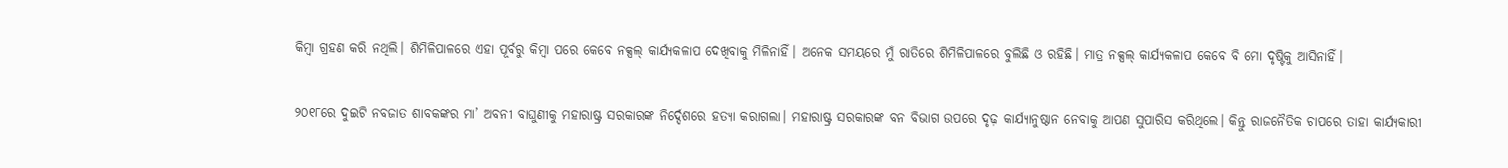କିମ୍ବା ଗ୍ରହଣ କରି ନଥିଲି। ଶିମିଳିପାଳରେ ଏହା ପୂର୍ବରୁ କିମ୍ବା ପରେ କେବେ ନକ୍ସଲ୍‌ କାର୍ଯ୍ୟକଳାପ ଦେଖିବାକୁ ମିଳିନାହିଁ। ଅନେକ ସମୟରେ ମୁଁ ରାତିରେ ଶିମିଳିପାଳରେ ବୁଲିଛି ଓ ରହିଛି। ମାତ୍ର ନକ୍ସଲ୍‌ କାର୍ଯ୍ୟକଳାପ କେବେ ବି ମୋ ଦୃଷ୍ଟିକୁ ଆସିନାହିଁ।

୨୦୧୮ରେ ଦୁଇଟି ନବଜାତ ଶାବକଙ୍କର ମା’ ଅବନୀ ବାଘୁଣୀକୁ ମହାରାଷ୍ଟ୍ର ସରକାରଙ୍କ ନିର୍ଦ୍ଦେଶରେ ହତ୍ୟା କରାଗଲା। ମହାରାଷ୍ଟ୍ର ସରକାରଙ୍କ ବନ ବିଭାଗ ଉପରେ ଦୃଢ଼ କାର୍ଯ୍ୟାନୁଷ୍ଠାନ ନେବାକୁ ଆପଣ ସୁପାରିସ କରିଥିଲେ। କିନ୍ତୁ ରାଜନୈତିକ ଚାପରେ ତାହା କାର୍ଯ୍ୟକାରୀ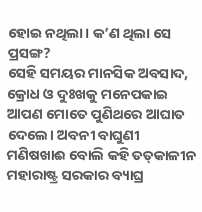ହୋଇ ନଥିଲା। କ’ଣ ଥିଲା ସେ ପ୍ରସଙ୍ଗ?
ସେହି ସମୟର ମାନସିକ ଅବସାଦ, କ୍ରୋଧ ଓ ଦୁଃଖକୁ ମନେପକାଇ ଆପଣ ମୋତେ ପୁଣିଥରେ ଆଘାତ ଦେଲେ। ଅବନୀ ବାଘୁଣୀ ମଣିଷଖାଈ ବୋଲି କହି ତତ୍‌କାଳୀନ ମହାରାଷ୍ଟ୍ର ସରକାର ବ୍ୟାଘ୍ର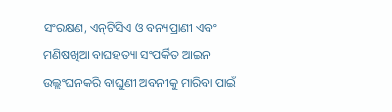ସଂରକ୍ଷଣ, ଏନ୍‌ଟିସିଏ ଓ ବନ୍ୟପ୍ରାଣୀ ଏବଂ ମଣିଷଖିଆ ବାଘହତ୍ୟା ସଂପର୍କିତ ଆଇନ ଉଲ୍ଲଂଘନକରି ବାଘୁଣୀ ଅବନୀକୁ ମାରିବା ପାଇଁ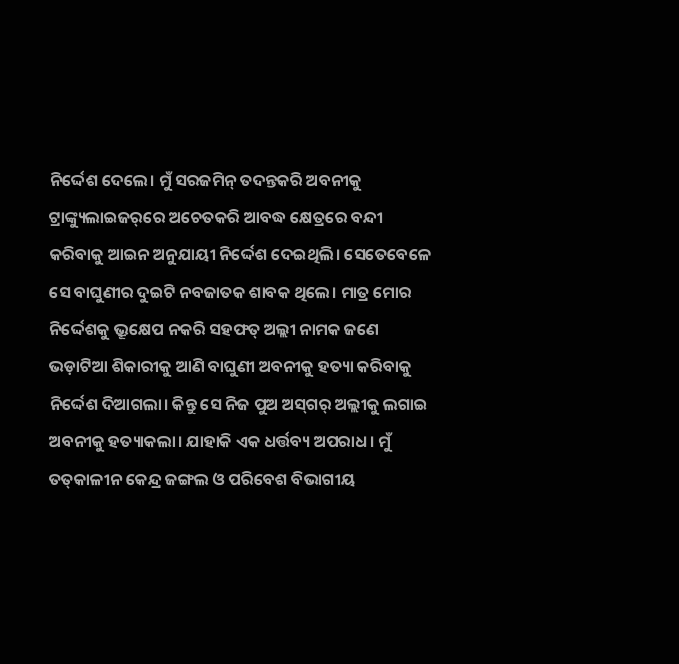ନିର୍ଦ୍ଦେଶ ଦେଲେ। ମୁଁ ସରଜମିନ୍‌ ତଦନ୍ତକରି ଅବନୀକୁ ଟ୍ରାଙ୍କ୍ୟୁଲାଇଜର୍‌ରେ ଅଚେତକରି ଆବଦ୍ଧ କ୍ଷେତ୍ରରେ ବନ୍ଦୀ କରିବାକୁ ଆଇନ ଅନୁଯାୟୀ ନିର୍ଦ୍ଦେଶ ଦେଇଥିଲି। ସେତେବେଳେ ସେ ବାଘୁଣୀର ଦୁଇଟି ନବଜାତକ ଶାବକ ଥିଲେ। ମାତ୍ର ମୋର ନିର୍ଦ୍ଦେଶକୁ ଭ୍ରୂକ୍ଷେପ ନକରି ସହଫତ୍‌ ଅଲ୍ଲୀ ନାମକ ଜଣେ ଭଡ଼ାଟିଆ ଶିକାରୀକୁ ଆଣି ବାଘୁଣୀ ଅବନୀକୁ ହତ୍ୟା କରିବାକୁ ନିର୍ଦ୍ଦେଶ ଦିଆଗଲା। କିନ୍ତୁ ସେ ନିଜ ପୁଅ ଅସ୍‌ଗର୍‌ ଅଲ୍ଲୀକୁ ଲଗାଇ ଅବନୀକୁ ହତ୍ୟାକଲା। ଯାହାକି ଏକ ଧର୍ତ୍ତବ୍ୟ ଅପରାଧ। ମୁଁ ତତ୍‌କାଳୀନ କେନ୍ଦ୍ର ଜଙ୍ଗଲ ଓ ପରିବେଶ ବିଭାଗୀୟ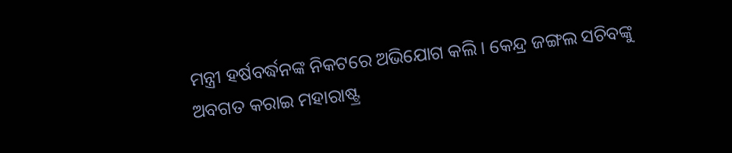ମନ୍ତ୍ରୀ ହର୍ଷବର୍ଦ୍ଧନଙ୍କ ନିକଟରେ ଅଭିଯୋଗ କଲି। କେନ୍ଦ୍ର ଜଙ୍ଗଲ ସଚିବଙ୍କୁ ଅବଗତ କରାଇ ମହାରାଷ୍ଟ୍ର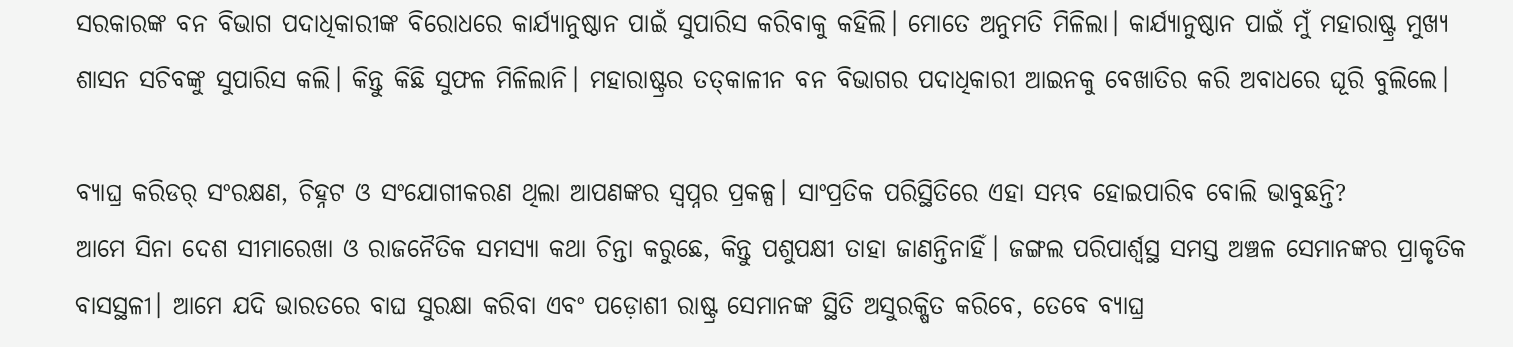ସରକାରଙ୍କ ବନ ବିଭାଗ ପଦାଧିକାରୀଙ୍କ ବିରୋଧରେ କାର୍ଯ୍ୟାନୁଷ୍ଠାନ ପାଇଁ ସୁପାରିସ କରିବାକୁ କହିଲି। ମୋତେ ଅନୁମତି ମିଳିଲା। କାର୍ଯ୍ୟାନୁଷ୍ଠାନ ପାଇଁ ମୁଁ ମହାରାଷ୍ଟ୍ର ମୁଖ୍ୟ ଶାସନ ସଚିବଙ୍କୁ ସୁପାରିସ କଲି। କିନ୍ତୁ କିଛି ସୁଫଳ ମିଳିଲାନି। ମହାରାଷ୍ଟ୍ରର ତତ୍‌କାଳୀନ ବନ ବିଭାଗର ପଦାଧିକାରୀ ଆଇନକୁ ବେଖାତିର କରି ଅବାଧରେ ଘୂରି ବୁଲିଲେ।

ବ୍ୟାଘ୍ର କରିଡର୍ ସଂରକ୍ଷଣ, ଚିହ୍ନଟ ଓ ସଂଯୋଗୀକରଣ ଥିଲା ଆପଣଙ୍କର ସ୍ବପ୍ନର ପ୍ରକଳ୍ପ। ସାଂପ୍ରତିକ ପରିସ୍ଥିତିରେ ଏହା ସମ୍ଭବ ହୋଇପାରିବ ବୋଲି ଭାବୁଛନ୍ତି?
ଆମେ ସିନା ଦେଶ ସୀମାରେଖା ଓ ରାଜନୈତିକ ସମସ୍ୟା କଥା‌ ଚିନ୍ତା କରୁଛେ, କିନ୍ତୁ ପଶୁପକ୍ଷୀ ତାହା ଜାଣନ୍ତିନାହିଁ। ଜଙ୍ଗଲ ପରିପାର୍ଶ୍ବସ୍ଥ ସମସ୍ତ ଅଞ୍ଚଳ ସେମାନଙ୍କର ପ୍ରାକୃତିକ ବାସସ୍ଥଳୀ। ଆମେ ଯଦି ଭାରତରେ ବାଘ ସୁରକ୍ଷା କରିବା ଏବଂ ପଡ଼ୋଶୀ ରାଷ୍ଟ୍ର ସେମାନଙ୍କ ସ୍ଥିତି ଅସୁରକ୍ଷିତ କରିବେ, ତେବେ ବ୍ୟାଘ୍ର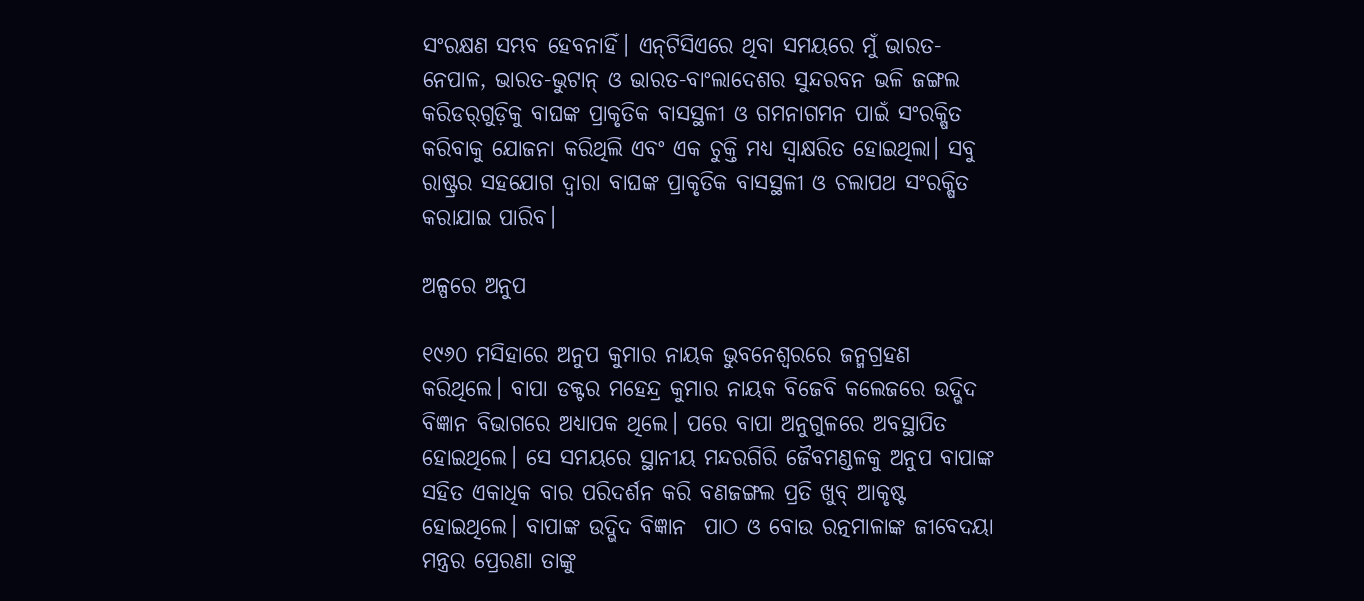ସଂରକ୍ଷଣ ସମ୍ଭବ ହେବନାହିଁ। ଏନ୍‌ଟିସିଏରେ ଥିବା ସମୟରେ ମୁଁ ଭାରତ-ନେପାଳ, ଭାରତ-ଭୁଟାନ୍‌ ଓ ଭାରତ-ବାଂଲାଦେଶର ସୁନ୍ଦରବନ ଭଳି ଜଙ୍ଗଲ କରିଡର୍‌ଗୁଡ଼ିକୁ ବାଘଙ୍କ ପ୍ରାକୃତିକ ବାସସ୍ଥଳୀ ଓ ଗମନାଗମନ ପାଇଁ ସଂରକ୍ଷିତ କରିବାକୁ ଯୋଜନା କରିଥିଲି ଏବଂ ଏକ ଚୁକ୍ତି ମଧ୍ୟ ସ୍ବାକ୍ଷରିତ ହୋଇଥିଲା। ସବୁ ରାଷ୍ଟ୍ରର ସହଯୋଗ ଦ୍ବାରା ବାଘଙ୍କ ପ୍ରାକୃତିକ ବାସସ୍ଥଳୀ ଓ ଚଲାପଥ ସଂରକ୍ଷିତ କରାଯାଇ ପାରିବ।

ଅଳ୍ପରେ ଅନୁପ

୧୯୬୦ ମସିହାରେ ଅନୁପ କୁମାର ନାୟକ ଭୁବନେଶ୍ୱରରେ ଜନ୍ମଗ୍ରହଣ କରିଥିଲେ। ବାପା ଡକ୍ଟର ମହେନ୍ଦ୍ର କୁମାର ନାୟକ ବିଜେବି କଲେଜରେ ଉଦ୍ଭିଦ ବିଜ୍ଞାନ ବିଭାଗରେ ଅଧ୍ୟାପକ ଥିଲେ। ପରେ ବାପା ଅନୁଗୁଳରେ ଅବସ୍ଥାପିତ ହୋଇଥିଲେ। ସେ ସମୟରେ ସ୍ଥାନୀୟ ମନ୍ଦରଗିରି ଜୈବମଣ୍ଡଳକୁ ଅନୁପ ବାପାଙ୍କ ସହିତ ଏକାଧିକ ବାର ପରିଦର୍ଶନ କରି ବଣଜଙ୍ଗଲ ପ୍ରତି ଖୁବ୍‌ ଆକୃଷ୍ଟ ହୋଇଥିଲେ। ବାପାଙ୍କ ଉଦ୍ଭିଦ ବିଜ୍ଞାନ  ପାଠ ଓ ବୋଉ ରତ୍ନମାଳାଙ୍କ ଜୀବେଦୟା ମନ୍ତ୍ରର ପ୍ରେରଣା ତାଙ୍କୁ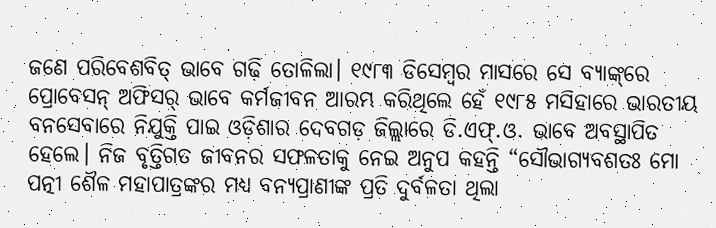ଜଣେ ପରିବେଶବିତ୍‌ ଭାବେ ଗଢ଼ି ତୋଳିଲା। ୧୯୮୩ ଡିସେମ୍ବର ମାସରେ ସେ ବ୍ୟାଙ୍କ୍‌ରେ ପ୍ରୋବେସନ୍‌ ଅଫିସର୍‌ ଭାବେ କର୍ମଜୀବନ ଆରମ୍ଭ କରିଥିଲେ ହେଁ ୧୯୮୫ ମସିହାରେ ଭାରତୀୟ ବନସେବାରେ ନିଯୁକ୍ତି ପାଇ ଓଡ଼ିଶାର ଦେବଗଡ଼ ଜିଲ୍ଲାରେ ଡି.ଏଫ୍‌.ଓ. ଭାବେ ଅବସ୍ଥାପିତ ହେଲେ। ନିଜ ବୃତ୍ତିଗତ ଜୀବନର ସଫଳତାକୁ ନେଇ ଅନୁପ କହନ୍ତି “ସୌଭାଗ୍ୟବଶତଃ ମୋ ପତ୍ନୀ ଶୈଳ ମହାପାତ୍ରଙ୍କର ମଧ୍ୟ ବନ୍ୟପ୍ରାଣୀଙ୍କ ପ୍ରତି ଦୁର୍ବଳତା ଥିଲା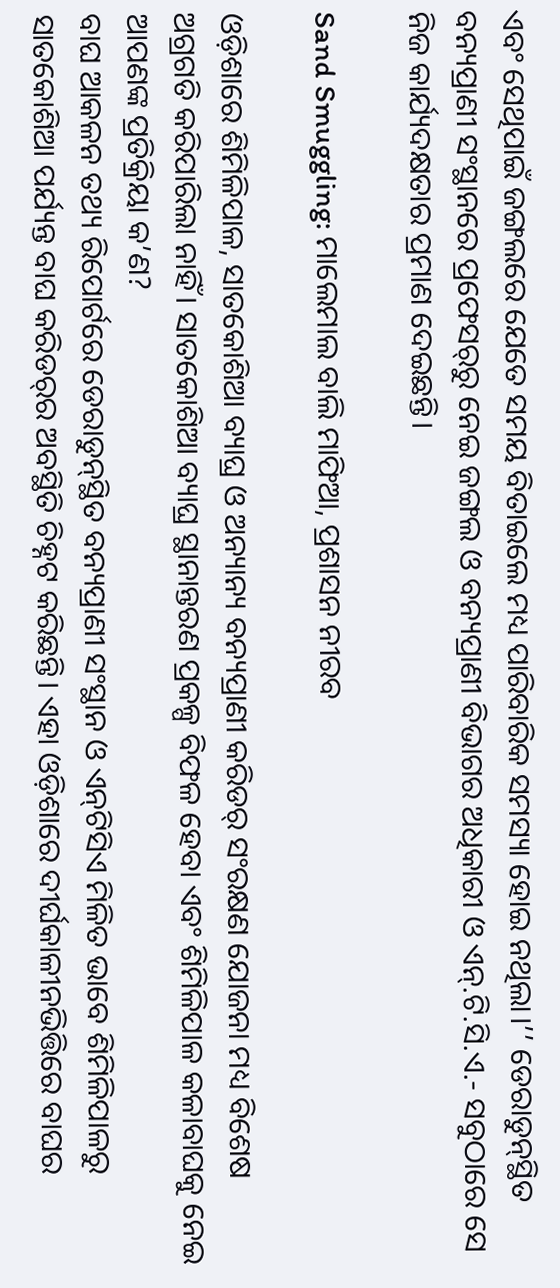ଏବଂ ସେଥିପାଇଁ ଜଙ୍ଗଲରେ ଯେତେ ସମୟ ବିତାଇଲେ ମଧ୍ୟ ପାରିବାରିକ ସମସ୍ୟା ହୋଇ ନଥିଲା।’’ ଡେରାଡୁନ୍‌ସ୍ଥିତ ବନ୍ୟପ୍ରାଣୀ ସଂସ୍ଥାନରେ ପ୍ରଫେସର୍‌ରୁ ନେଇ ଜଙ୍ଗଲ ଓ ବନ୍ୟପ୍ରାଣୀ ବିଭାଗର ଅଧିକାରୀ ଓ ଏନ୍‌.ଟି.ସି.ଏ.- ସବୁଠାରେ ସେ ନିଜ କାର୍ଯ୍ୟଦକ୍ଷତାର ପ୍ରମାଣ ଦେଇଛନ୍ତି।

Sand Smuggling: ମାଲେମାଲ ବାଲି ମାଫିଆ, ପ୍ରଶାସନ ନୀରବ

ଓଡ଼ିଶାରେ ଶିମିଳିପାଳ, ସାତକୋଶିଆ ବ୍ୟାଘ୍ର ଓ ଅନ୍ୟାନ୍ୟ ବନ୍ୟପ୍ରାଣୀ କରିଡର୍ ସଂରକ୍ଷଣ ଯୋଜନା ମଧ୍ୟ ବିଶେଷ ଅଗ୍ରଗତି କରିପାରିଲା ନାହିଁ। ସାତକୋଶିଆ ବ୍ୟାଘ୍ର ସ୍ଥାନାନ୍ତରଣ ପ୍ରକଳ୍ପ ବିଫଳ ହେବା ଏବଂ ଶିମିଳିପାଳ କଳାବାଘକୁ ନେଇ ଆପଣଙ୍କ ପ୍ରତିକ୍ରିୟା କ’ଣ?
ବାଘ ଆକଳନ ତଥ୍ୟ ରିପୋର୍ଟରେ ଡେରାଡୁନ୍‌ସ୍ଥିତ ବନ୍ୟପ୍ରାଣୀ ସଂସ୍ଥାନ ଓ ଏନ୍‌ଟିସିଏ ମିଳିତ ଭାବେ ଶିମିଳିପାଳରୁ ସାତକୋଶିଆ ପର୍ଯ୍ୟନ୍ତ ବାଘ କରିଡର୍‌ର ଅବସ୍ଥିତି ଚିହ୍ନଟ କରିଛନ୍ତି। ଏହା ଓଡ଼ିଶାରେ ଦୀର୍ଘକାଳୀନଭିତ୍ତିରେ ବାଘର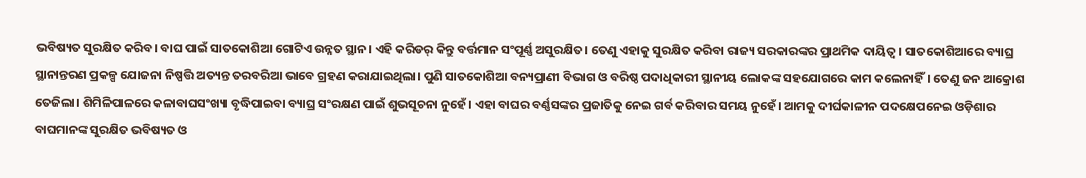ଭବିଷ୍ୟତ ସୁରକ୍ଷିତ କରିବ। ବାଘ ପାଇଁ ସାତକୋଶିଆ ଗୋଟିଏ ଉନ୍ନତ ସ୍ଥାନ। ଏହି କରିଡର୍ କିନ୍ତୁ ବର୍ତ୍ତମାନ ସଂପୂର୍ଣ୍ଣ ଅସୁରକ୍ଷିତ। ତେଣୁ ଏହାକୁ ସୁରକ୍ଷିତ କରିବା ରାଜ୍ୟ ସରକାରଙ୍କର ପ୍ରାଥମିକ ଦାୟିତ୍ବ। ସାତକୋଶିଆରେ ବ୍ୟାଘ୍ର ସ୍ଥାନାନ୍ତରଣ ପ୍ରକଳ୍ପ ଯୋଜନା ନିଷ୍ପତ୍ତି ଅତ୍ୟନ୍ତ ତରବରିଆ ଭାବେ ଗ୍ରହଣ କରାଯାଇଥିଲା। ପୁଣି ସାତକୋଶିଆ ବନ୍ୟପ୍ରାଣୀ ବିଭାଗ ଓ ବରିଷ୍ଠ ପଦାଧିକାରୀ ସ୍ଥାନୀୟ ଲୋକଙ୍କ ସହଯୋଗରେ କାମ କଲେନାହିଁ। ତେଣୁ ଜନ ଆକ୍ରୋଶ ତେଜିଲା। ଶିମିଳିପାଳରେ କଳାବାଘସଂଖ୍ୟା ବୃଦ୍ଧିପାଇବ‌ା ବ୍ୟା‌ଘ୍ର ସଂରକ୍ଷଣ ପାଇଁ ଶୁଭସୂଚନା ନୁହେଁ। ଏହା ବାଘର ବର୍ଣ୍ଣସଙ୍କର ପ୍ରଜାତିକୁ ନେଇ ଗର୍ବ କରିବାର ସମୟ ନୁହେଁ। ଆମକୁ ଦୀର୍ଘକାଳୀନ ପଦକ୍ଷେପନେଇ ଓଡ଼ିଶାର ବାଘମାନଙ୍କ ସୁରକ୍ଷିତ ଭବିଷ୍ୟତ ଓ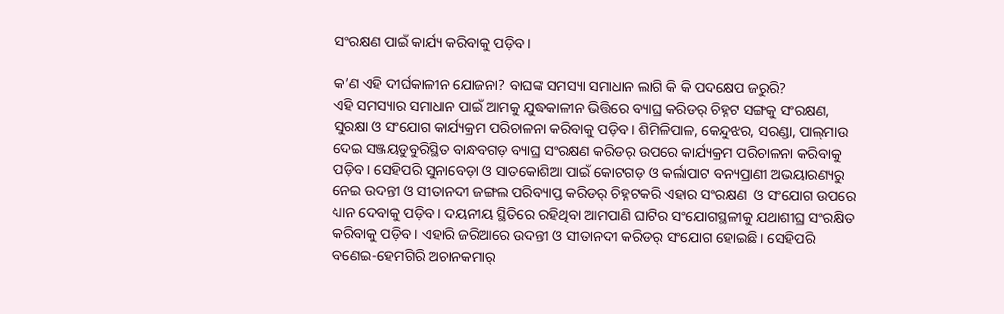ସଂରକ୍ଷଣ ପାଇଁ କାର୍ଯ୍ୟ କରିବାକୁ ପଡ଼ିବ।

କ’ଣ ଏହି ଦୀର୍ଘକାଳୀନ ଯୋଜନା? ବାଘଙ୍କ ସମସ୍ୟା ସମାଧାନ ଲାଗି କି କି ପଦକ୍ଷେପ ଜରୁରି?
ଏହି ସମସ୍ୟାର ସମାଧାନ ପାଇଁ ଆମକୁ ଯୁଦ୍ଧକାଳୀନ ଭିତ୍ତିରେ ବ୍ୟାଘ୍ର କରିଡର୍ ଚିହ୍ନଟ ସଙ୍ଗକୁ ସଂରକ୍ଷଣ, ସୁରକ୍ଷା ଓ ସଂଯୋଗ କାର୍ଯ୍ୟକ୍ରମ ପରିଚାଳନା କରିବାକୁ ପଡ଼ିବ। ଶିମିଳିପାଳ, କେନ୍ଦୁଝର, ସରଣ୍ଡା, ପାଲ୍‌ମାଉ ଦେଇ ସଞ୍ଜୟଡୁବୁରିସ୍ଥିତ ବାନ୍ଧବଗଡ଼ ବ୍ୟାଘ୍ର ସଂରକ୍ଷଣ କରିଡର୍‌ ଉପରେ କାର୍ଯ୍ୟକ୍ରମ ପରିଚାଳନା କରିବାକୁ ପଡ଼ିବ। ସେହିପରି ସୁନାବେଡ଼ା ଓ ସାତକୋଶିଆ ପାଇଁ କୋଟଗଡ଼ ଓ କର୍ଲାପାଟ ବନ୍ୟପ୍ରାଣୀ ଅଭୟାରଣ୍ୟରୁ ନେଇ ଉଦନ୍ତୀ ଓ ସୀତାନଦୀ ଜଙ୍ଗଲ ପରିବ୍ୟାପ୍ତ କରିଡର୍ ଚିହ୍ନଟକରି ଏହାର ସଂରକ୍ଷଣ  ଓ ସଂଯୋଗ ଉପରେ ଧ୍ୟାନ ଦେବାକୁ ପଡ଼ିବ। ଦୟନୀୟ ସ୍ଥିତିରେ ରହିଥିବା ଆମପାଣି ଘାଟିର ସଂଯୋଗସ୍ଥଳୀକୁ ଯଥାଶୀଘ୍ର ସଂରକ୍ଷିତ କରିବାକୁ ପଡ଼ିବ। ଏହାରି ଜରିଆରେ ଉଦନ୍ତୀ ଓ ସୀତାନଦୀ କରିଡର୍ ସଂଯୋଗ ହୋଇଛି। ସେହିପରି ବଣେଇ-ହେମଗିରି ଅଚାନକମାର୍‌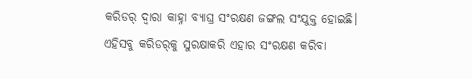କରିଡର୍ ଦ୍ବାରା କାହ୍ନା ବ୍ୟାଘ୍ର ସଂରକ୍ଷଣ ଜଙ୍ଗଲ ସଂଯୁକ୍ତ ହୋଇଛି। ଏହିସବୁ କରିଡର୍‌କୁ ସୁରକ୍ଷାକରି ଏହାର ସଂରକ୍ଷଣ କରିବା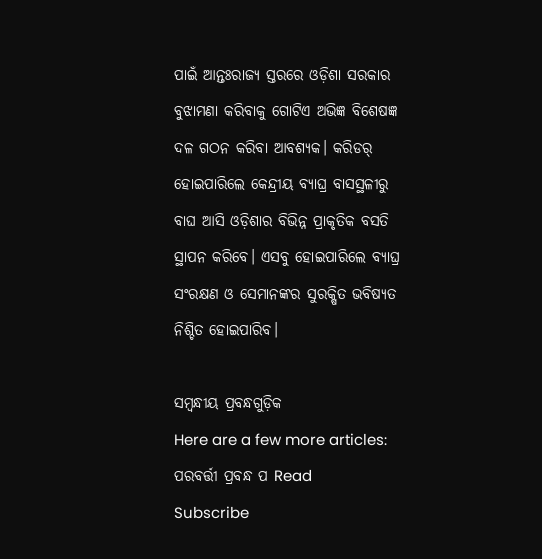ପାଇଁ ଆନ୍ତଃରାଜ୍ୟ ସ୍ତରରେ ଓଡ଼ିଶା ସରକାର ବୁଝାମଣା କରିବାକୁ ଗୋଟିଏ ଅଭିଜ୍ଞ ବିଶେଷଜ୍ଞ ଦଳ ଗଠନ କରିବା ଆବଶ୍ୟକ। କରିଡର୍ ହୋଇପାରିଲେ କେନ୍ଦ୍ରୀୟ ବ୍ୟାଘ୍ର ବାସସ୍ଥଳୀରୁ ବାଘ ଆସି ଓଡ଼ିଶାର ବିଭିନ୍ନ ପ୍ରାକୃତିକ ବସତି ସ୍ଥାପନ କରିବେ। ଏସବୁ ହୋଇପାରିଲେ ବ୍ୟାଘ୍ର ସଂରକ୍ଷଣ ଓ ସେମାନଙ୍କର ସୁରକ୍ଷିତ ଭବି‌ଷ୍ୟତ ନିଶ୍ଚିତ ହୋଇପାରିବ।

ସମ୍ବନ୍ଧୀୟ ପ୍ରବନ୍ଧଗୁଡ଼ିକ
Here are a few more articles:
ପରବର୍ତ୍ତୀ ପ୍ରବନ୍ଧ ପ Read
Subscribe